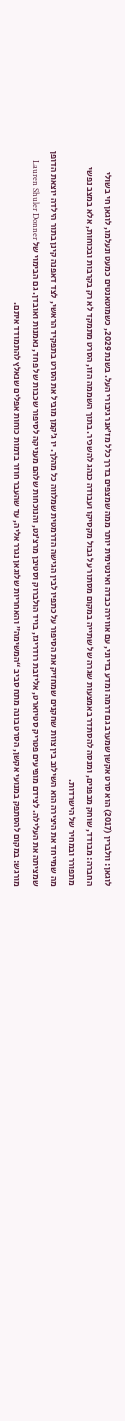לוגאן: וולברין (2017) הוא סרט אקשן שמערב גם דרמה ומדע בדיוני, עם אווירה כבדה ואינטימית יותר ממה שמצפים בדרך כלל מז’אנר גיבורי העל. בשנת 2029, כשמוטאנטים כמעט ונעלמו, לוגאן חי בשולי החברה: מבודד, שוחק מבפנים, ומנסה להסתדר באמצעות שגרה של שתייה במקום מסתור על גבול מקסיקו ועבודה כנהג להשכיר. בתוך השממה הזו, הסרט מתמקד לא רק בקרבות ובכוחות, אלא במצב נפשי מתפורר ובמחיר של הישרדות.
מה שמייחד את היצירה הוא השילוב בין צוות שחקנים שמחזיק את הסיפור על כתפיו לבין הגישה הדרמטית שמלווה כל מהלך. יו ג’קמן מוביל את הסרט בתפקיד הראשי, לצד דאפנה קינן בתור הילדה יוצאת הדופן שמציתה את העלילה. לצידם מופיעים פטריק סטיוארט, אליזבת רודריגז, בויד הולברוק וסטיבן מרצ’נט, והנוכחות שלהם מעניקה לסיפור שכבות של פחד, נאמנות ואובדן. גם הבימוי של Lauren Shuler Donner מורגש: במקום להסתפק במנועי אקשן, הסרט בונה מתח סביב “המשימה” והאחריות שלוגאן נגרר אליה, עד שהעבר חוזר בדמות כוחות אפלים שנאלץ להתמודד איתם.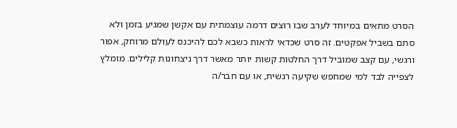הסרט מתאים במיוחד לערב שבו רוצים דרמה עוצמתית עם אקשן שמגיע בזמן ולא סתם בשביל אפקטים. זה סרט שכדאי לראות כשבא לכם להיכנס לעולם מרוחק, אפור ורגשי, עם קצב שמוביל דרך החלטות קשות יותר מאשר דרך ניצחונות קלילים. מומלץ לצפייה לבד למי שמחפש שקיעה רגשית, או עם חבר/ה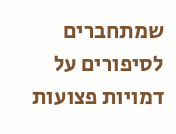שמתחברים לסיפורים על דמויות פצועות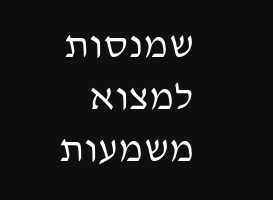שמנסות למצוא משמעות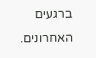ברגעים האחרונים.